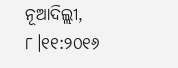ନୂଆଦିଲ୍ଲୀ, ୮।୧୧:୨୦୧୬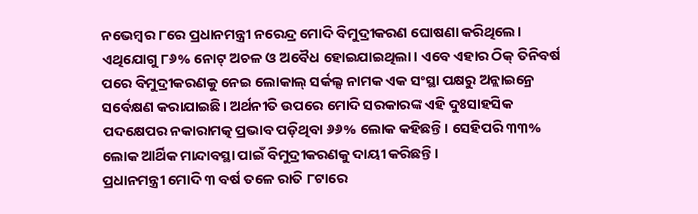ନଭେମ୍ବର ୮ରେ ପ୍ରଧାନମନ୍ତ୍ରୀ ନରେନ୍ଦ୍ର ମୋଦି ବିମୁଦ୍ରୀକରଣ ଘୋଷଣା କରିଥିଲେ। ଏଥିଯୋଗୁ ୮୬% ନୋଟ୍ ଅଚଳ ଓ ଅବୈଧ ହୋଇଯାଇଥିଲା। ଏବେ ଏହାର ଠିକ୍ ତିନିବର୍ଷ ପରେ ବିମୁଦ୍ରୀକରଣକୁ ନେଇ ଲୋକାଲ୍ ସର୍କଲ୍ସ ନାମକ ଏକ ସଂସ୍ଥା ପକ୍ଷରୁ ଅନ୍ଲାଇନ୍ରେ ସର୍ବେକ୍ଷଣ କରାଯାଇଛି। ଅର୍ଥନୀତି ଉପରେ ମୋଦି ସରକାରଙ୍କ ଏହି ଦୁଃସାହସିକ ପଦକ୍ଷେପର ନକାରାମତ୍କ ପ୍ରଭାବ ପଡ଼ିଥିବା ୬୬% ଲୋକ କହିଛନ୍ତି। ସେହିପରି ୩୩% ଲୋକ ଆର୍ଥିକ ମାନ୍ଦାବସ୍ଥା ପାଇଁ ବିମୁଦ୍ରୀକରଣକୁ ଦାୟୀ କରିଛନ୍ତି।
ପ୍ରଧାନମନ୍ତ୍ରୀ ମୋଦି ୩ ବର୍ଷ ତଳେ ରାତି ୮ଟାରେ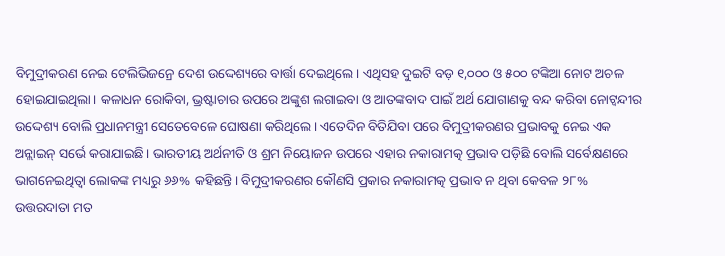ବିମୁଦ୍ରୀକରଣ ନେଇ ଟେଲିଭିଜନ୍ରେ ଦେଶ ଉଦ୍ଦେଶ୍ୟରେ ବାର୍ତ୍ତା ଦେଇଥିଲେ। ଏଥିସହ ଦୁଇଟି ବଡ଼ ୧,୦୦୦ ଓ ୫୦୦ ଟଙ୍କିଆ ନୋଟ ଅଚଳ ହୋଇଯାଇଥିଲା। କଳାଧନ ରୋକିବା, ଭ୍ରଷ୍ଟାଚାର ଉପରେ ଅଙ୍କୁଶ ଲଗାଇବା ଓ ଆତଙ୍କବାଦ ପାଇଁ ଅର୍ଥ ଯୋଗାଣକୁ ବନ୍ଦ କରିବା ନୋଟ୍ବନ୍ଦୀର ଉଦ୍ଦେଶ୍ୟ ବୋଲି ପ୍ରଧାନମନ୍ତ୍ରୀ ସେତେବେଳେ ଘୋଷଣା କରିଥିଲେ। ଏତେଦିନ ବିତିଯିବା ପରେ ବିମୁଦ୍ରୀକରଣର ପ୍ରଭାବକୁ ନେଇ ଏକ ଅନ୍ଲାଇନ୍ ସର୍ଭେ କରାଯାଇଛି। ଭାରତୀୟ ଅର୍ଥନୀତି ଓ ଶ୍ରମ ନିୟୋଜନ ଉପରେ ଏହାର ନକାରାମତ୍କ ପ୍ରଭାବ ପଡ଼ିଛି ବୋଲି ସର୍ବେକ୍ଷଣରେ ଭାଗନେଇଥିତ୍ବା ଲୋକଙ୍କ ମଧ୍ୟରୁ ୬୬% କହିଛନ୍ତି। ବିମୁଦ୍ରୀକରଣର କୌଣସି ପ୍ରକାର ନକାରାମତ୍କ ପ୍ରଭାବ ନ ଥିବା କେବଳ ୨୮% ଉତ୍ତରଦାତା ମତ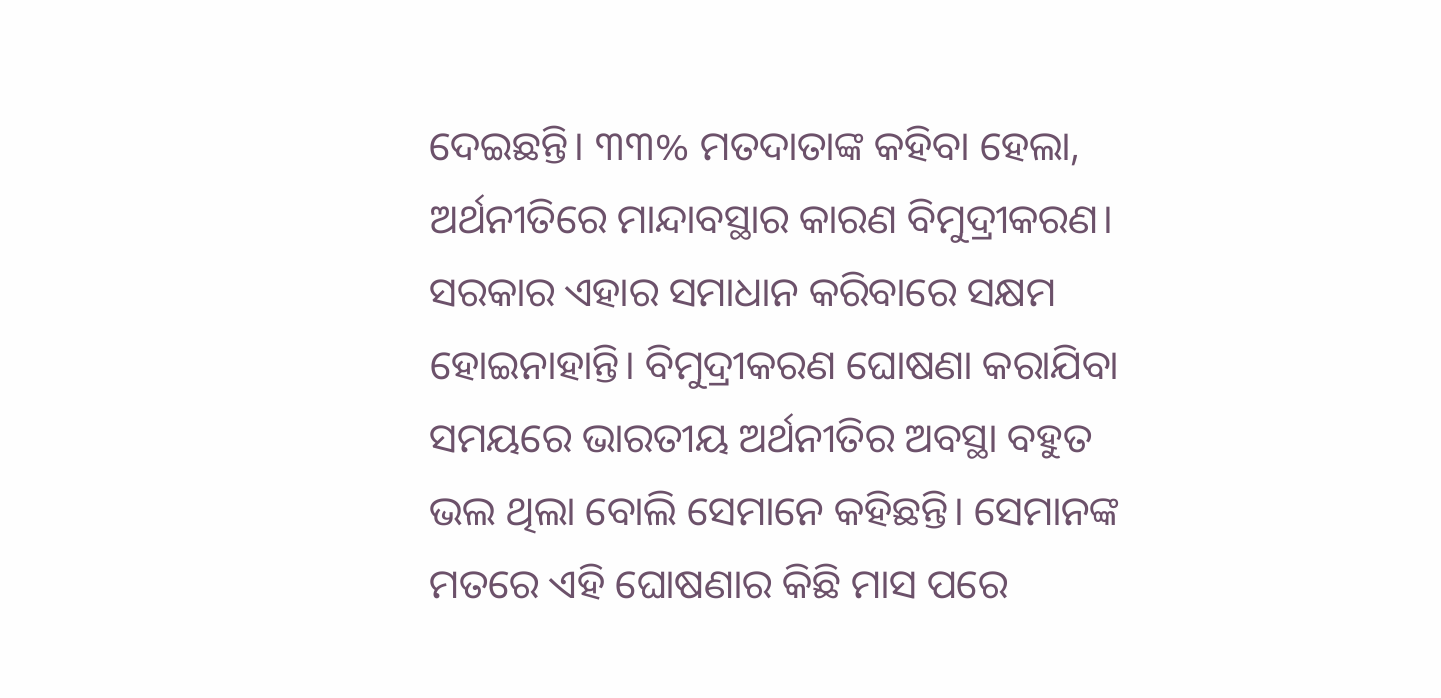ଦେଇଛନ୍ତି। ୩୩% ମତଦାତାଙ୍କ କହିବା ହେଲା, ଅର୍ଥନୀତିରେ ମାନ୍ଦାବସ୍ଥାର କାରଣ ବିମୁଦ୍ରୀକରଣ। ସରକାର ଏହାର ସମାଧାନ କରିବାରେ ସକ୍ଷମ ହୋଇନାହାନ୍ତି। ବିମୁଦ୍ରୀକରଣ ଘୋଷଣା କରାଯିବା ସମୟରେ ଭାରତୀୟ ଅର୍ଥନୀତିର ଅବସ୍ଥା ବହୁତ ଭଲ ଥିଲା ବୋଲି ସେମାନେ କହିଛନ୍ତି। ସେମାନଙ୍କ ମତରେ ଏହି ଘୋଷଣାର କିଛି ମାସ ପରେ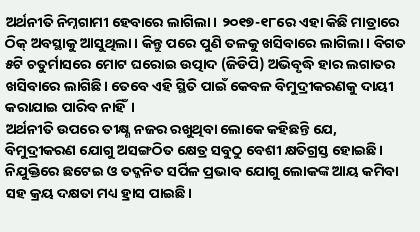ଅର୍ଥନୀତି ନିମ୍ନଗାମୀ ହେବାରେ ଲାଗିଲା। ୨୦୧୭-୧୮ରେ ଏହା କିଛି ମାତ୍ରାରେ ଠିକ୍ ଅବସ୍ଥାକୁ ଆସୁଥିଲା। କିନ୍ତୁ ପରେ ପୁଣି ତଳକୁ ଖସିବାରେ ଲାଗିଲା। ବିଗତ ୫ଟି ଚତୁର୍ମାସରେ ମୋଟ ଘରୋଇ ଉତ୍ପାଦ (ଜିଡିପି) ଅଭିବୃଦ୍ଧି ହାର ଲଗାତର ଖସିବାରେ ଲାଗିଛି। ତେବେ ଏହି ସ୍ଥିତି ପାଇଁ କେବଳ ବିମୁଦ୍ରୀକରଣକୁ ଦାୟୀ କରାଯାଇ ପାରିବ ନାହିଁ।
ଅର୍ଥନୀତି ଉପରେ ତୀକ୍ଷ୍ଣ ନଜର ରଖୁଥିବା ଲୋକେ କହିଛନ୍ତି ଯେ, ବିମୁଦ୍ରୀକରଣ ଯୋଗୁ ଅସଙ୍ଗଠିତ କ୍ଷେତ୍ର ସବୁଠୁ ବେଶୀ କ୍ଷତିଗ୍ରସ୍ତ ହୋଇଛି। ନିଯୁକ୍ତିରେ ଛଟେଇ ଓ ତଦ୍ଜନିତ ସର୍ପିଳ ପ୍ରଭାବ ଯୋଗୁ ଲୋକଙ୍କ ଆୟ କମିବା ସହ କ୍ରୟ ଦକ୍ଷତା ମଧ୍ୟ ହ୍ରାସ ପାଇଛି।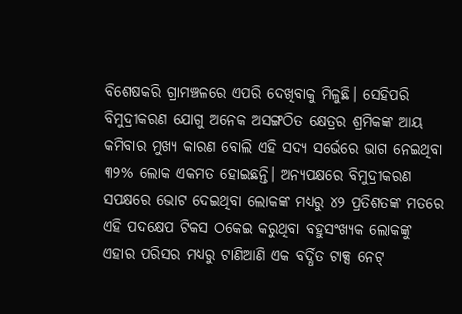ବିଶେଷକରି ଗ୍ରାମଞ୍ଚଳରେ ଏପରି ଦେଖିବାକୁ ମିଳୁଛି। ସେହିପରି ବିମୁଦ୍ରୀକରଣ ଯୋଗୁ ଅନେକ ଅସଙ୍ଗଠିତ କ୍ଷେତ୍ରର ଶ୍ରମିକଙ୍କ ଆୟ କମିବାର ମୁଖ୍ୟ କାରଣ ବୋଲି ଏହି ସଦ୍ୟ ସର୍ଭେରେ ଭାଗ ନେଇଥିବା ୩୨% ଲୋକ ଏକମତ ହୋଇଛନ୍ତି। ଅନ୍ୟପକ୍ଷରେ ବିମୁଦ୍ରୀକରଣ ସପକ୍ଷରେ ଭୋଟ ଦେଇଥିବା ଲୋକଙ୍କ ମଧ୍ୟରୁ ୪୨ ପ୍ରତିଶତଙ୍କ ମତରେ ଏହି ପଦକ୍ଷେପ ଟିକସ ଠକେଇ କରୁଥିବା ବହୁସଂଖ୍ୟକ ଲୋକଙ୍କୁ ଏହାର ପରିସର ମଧ୍ୟରୁ ଟାଣିଆଣି ଏକ ବର୍ଦ୍ଧିତ ଟାକ୍ସ ନେଟ୍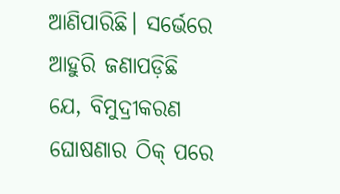ଆଣିପାରିଛି। ସର୍ଭେରେ ଆହୁରି ଜଣାପଡ଼ିଛି ଯେ, ବିମୁଦ୍ରୀକରଣ ଘୋଷଣାର ଠିକ୍ ପରେ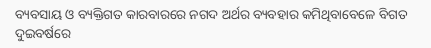ବ୍ୟବସାୟ ଓ ବ୍ୟକ୍ତିଗତ କାରବାରରେ ନଗଦ ଅର୍ଥର ବ୍ୟବହାର କମିଥିବାବେଳେ ବିଗତ ଦୁଇବର୍ଷରେ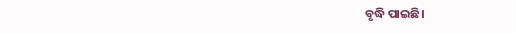ବୃଦ୍ଧି ପାଇଛି।